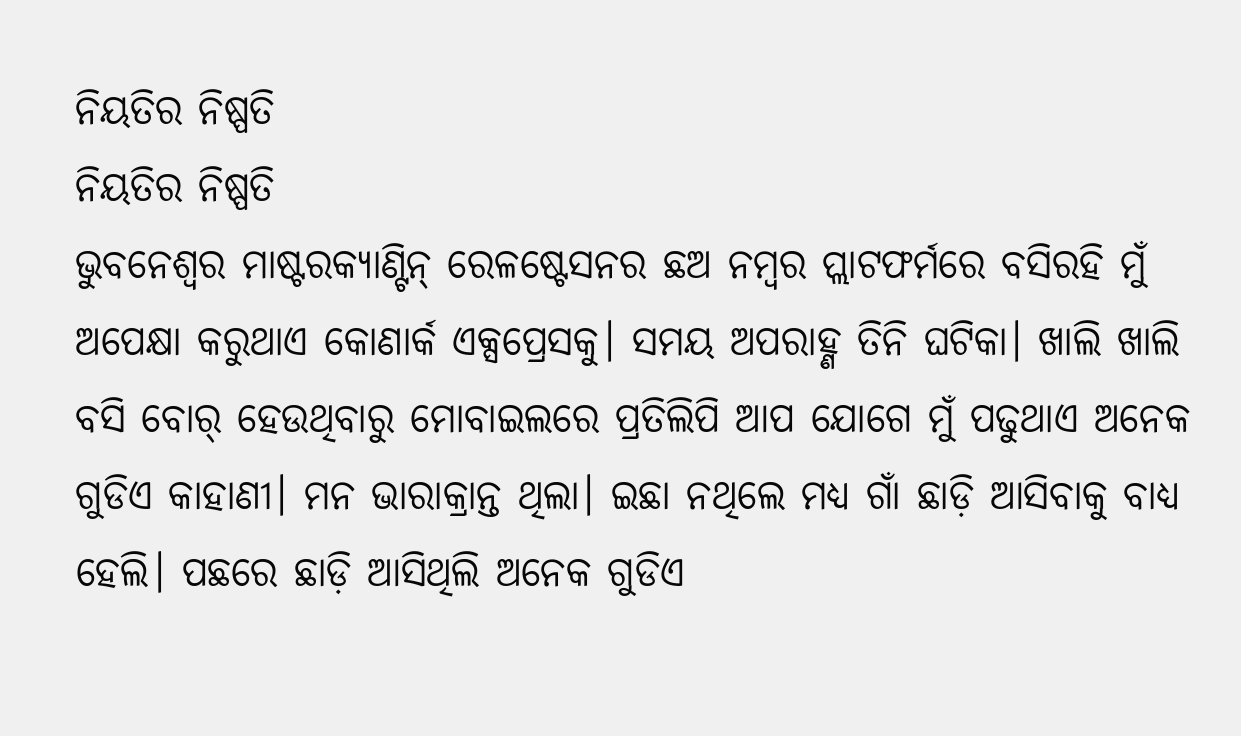ନିୟତିର ନିଷ୍ପତି
ନିୟତିର ନିଷ୍ପତି
ଭୁବନେଶ୍ବର ମାଷ୍ଟରକ୍ୟାଣ୍ଟିନ୍ ରେଳଷ୍ଟେସନର ଛଅ ନମ୍ବର ପ୍ଲାଟଫର୍ମରେ ବସିରହି ମୁଁ ଅପେକ୍ଷା କରୁଥାଏ କୋଣାର୍କ ଏକ୍ସପ୍ରେସକୁ। ସମୟ ଅପରାହ୍ଣ ତିନି ଘଟିକା। ଖାଲି ଖାଲି ବସି ବୋର୍ ହେଉଥିବାରୁ ମୋବାଇଲରେ ପ୍ରତିଲିପି ଆପ ଯୋଗେ ମୁଁ ପଢୁଥାଏ ଅନେକ ଗୁଡିଏ କାହାଣୀ। ମନ ଭାରାକ୍ରାନ୍ତ ଥିଲା। ଇଛା ନଥିଲେ ମଧ୍ୟ ଗାଁ ଛାଡ଼ି ଆସିବାକୁ ବାଧ୍ୟ ହେଲି। ପଛରେ ଛାଡ଼ି ଆସିଥିଲି ଅନେକ ଗୁଡିଏ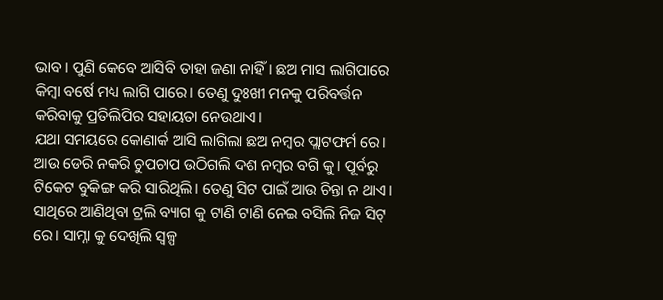ଭାବ। ପୁଣି କେବେ ଆସିବି ତାହା ଜଣା ନାହିଁ। ଛଅ ମାସ ଲାଗିପାରେ କିମ୍ବା ବର୍ଷେ ମଧ୍ୟ ଲାଗି ପାରେ। ତେଣୁ ଦୁଃଖୀ ମନକୁ ପରିବର୍ତ୍ତନ କରିବାକୁ ପ୍ରତିଲିପିର ସହାୟତା ନେଉଥାଏ।
ଯଥା ସମୟରେ କୋଣାର୍କ ଆସି ଲାଗିଲା ଛଅ ନମ୍ବର ପ୍ଲାଟଫର୍ମ ରେ। ଆଉ ଡେରି ନକରି ଚୁପଚାପ ଉଠିଗଲି ଦଶ ନମ୍ବର ବଗି କୁ। ପୂର୍ବରୁ ଟିକେଟ ବୁକିଙ୍ଗ କରି ସାରିଥିଲି। ତେଣୁ ସିଟ ପାଇଁ ଆଉ ଚିନ୍ତା ନ ଥାଏ। ସାଥିରେ ଆଣିଥିବା ଟ୍ରଲି ବ୍ୟାଗ କୁ ଟାଣି ଟାଣି ନେଇ ବସିଲି ନିଜ ସିଟ୍ ରେ। ସାମ୍ନା କୁ ଦେଖିଲି ସ୍ଵଳ୍ପ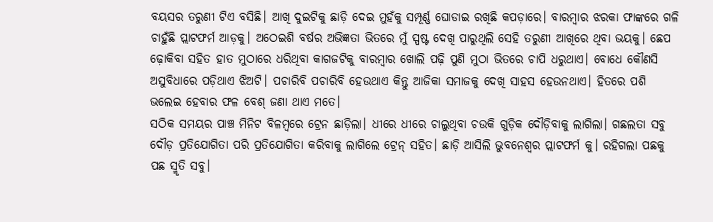ବୟସର ତରୁଣୀ ଟିଏ ବସିଛି। ଆଖି ଦୁଇଟିକୁ ଛାଡ଼ି ଦେଇ ମୁହଁକୁ ସମ୍ପୂର୍ଣ୍ଣ ଘୋଡାଇ ରଖିଛି କପଡ଼ାରେ। ବାରମ୍ବାର ଝରକା ଫାଙ୍କରେ ଗଳି ଚାହୁଁଛି ପ୍ଲାଟଫର୍ମ ଆଡ଼କୁ। ଅଠେଇଶି ବର୍ଷର ଅଭିଜ୍ଞତା ଭିତରେ ମୁଁ ସ୍ପଷ୍ଟ ଦେଖି ପାରୁଥିଲି ସେହି ତରୁଣୀ ଆଖିରେ ଥିବା ଭୟକୁ। ଛେପ ଢ଼ୋକିବା ସହିତ ହାତ ମୁଠାରେ ଧରିଥିବା କାଗଜଟିକୁ ବାରମ୍ବାର ଖୋଲି ପଢ଼ି ପୁଣି ମୁଠା ଭିତରେ ଚାପି ଧରୁଥାଏ। ବୋଧେ କୌଣସି ଅସୁବିଧାରେ ପଡ଼ିଥାଏ ଝିଅଟି। ପଚାରିବି ପଚାରିବି ହେଉଥାଏ କିନ୍ତୁ ଆଜିକା ସମାଜକୁ ଦେଖି ସାହସ ହେଉନଥାଏ। ହିତରେ ପଶି ଭଲେଇ ହେବାର ଫଳ ବେଶ୍ ଜଣା ଥାଏ ମତେ।
ସଠିକ ସମୟର ପାଞ୍ଚ ମିନିଟ ବିଳମ୍ବରେ ଟ୍ରେନ ଛାଡ଼ିଲା। ଧୀରେ ଧୀରେ ଚାଲୁଥିବା ଚଉକି ଗୁଡ଼ିକ ଦୌଡ଼ିବାକୁ ଲାଗିଲା। ଗଛଲତା ସବୁ ଦୌଡ଼ ପ୍ରତିଯୋଗିତା ପରି ପ୍ରତିଯୋଗିତା କରିବାକୁ ଲାଗିଲେ ଟ୍ରେନ୍ ସହିତ। ଛାଡ଼ି ଆସିଲି ଭୁବନେଶ୍ୱର ପ୍ଲାଟଫର୍ମ କୁ। ରହିଗଲା ପଛକୁ ପଛ ସ୍ମୃତି ସବୁ।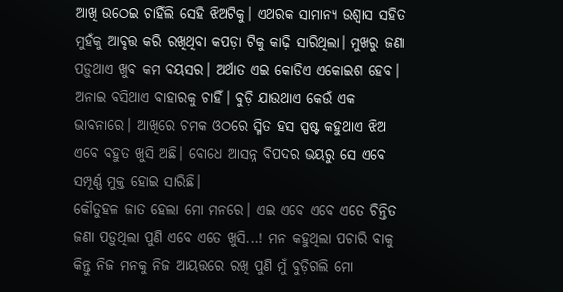ଆଖି ଉଠେଇ ଚାହିଁଲି ସେହି ଝିଅଟିକୁ। ଏଥରକ ସାମାନ୍ୟ ଉଶ୍ୱାସ ସହିତ ମୁହଁକୁ ଆବୃତ୍ତ କରି ରଖିଥିବା କପଡ଼ା ଟିକୁ କାଢ଼ି ସାରିଥିଲା। ମୁଖରୁ ଜଣା ପଡ଼ୁଥାଏ ଖୁବ କମ ବୟସର। ଅର୍ଥାତ ଏଇ କୋଡିଏ ଏକୋଇଶ ହେବ। ଅନାଇ ବସିଥାଏ ବାହାରକୁ ଚାହିଁ। ବୁଡ଼ି ଯାଉଥାଏ କେଉଁ ଏକ ଭାବନାରେ। ଆଖିରେ ଚମକ ଓଠରେ ସ୍ମିତ ହସ ସ୍ପଷ୍ଟ କହୁଥାଏ ଝିଅ ଏବେ ବହୁତ ଖୁସି ଅଛି। ବୋଧେ ଆସନ୍ନ ବିପଦର ଭୟରୁ ସେ ଏବେ ସମ୍ପୂର୍ଣ୍ଣ ମୁକ୍ତ ହୋଇ ସାରିଛି।
କୌତୁହଳ ଜାତ ହେଲା ମୋ ମନରେ। ଏଇ ଏବେ ଏବେ ଏତେ ଚିନ୍ତିତ ଜଣା ପଡ଼ୁଥିଲା ପୁଣି ଏବେ ଏତେ ଖୁସି...! ମନ କହୁଥିଲା ପଚାରି ବାକୁ କିନ୍ତୁ ନିଜ ମନକୁ ନିଜ ଆୟତ୍ତରେ ରଖି ପୁଣି ମୁଁ ବୁଡ଼ିଗଲି ମୋ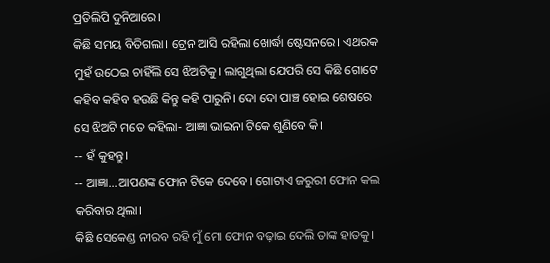ପ୍ରତିଲିପି ଦୁନିଆରେ।
କିଛି ସମୟ ବିତିଗଲା। ଟ୍ରେନ ଆସି ରହିଲା ଖୋର୍ଦ୍ଧା ଷ୍ଟେସନରେ। ଏଥରକ ମୁହଁ ଉଠେଇ ଚାହିଁଲି ସେ ଝିଅଟିକୁ। ଲାଗୁଥିଲା ଯେପରି ସେ କିଛି ଗୋଟେ କହିବ କହିବ ହଉଛି କିନ୍ତୁ କହି ପାରୁନି। ଦୋ ଦୋ ପାଞ୍ଚ ହୋଇ ଶେଷରେ ସେ ଝିଅଟି ମତେ କହିଲା- ଆଜ୍ଞା ଭାଇନା ଟିକେ ଶୁଣିବେ କି।
-- ହଁ କୁହନ୍ତୁ।
-- ଆଜ୍ଞା...ଆପଣଙ୍କ ଫୋନ ଟିକେ ଦେବେ। ଗୋଟାଏ ଜରୁରୀ ଫୋନ କଲ କରିବାର ଥିଲା।
କିଛି ସେକେଣ୍ଡ ନୀରବ ରହି ମୁଁ ମୋ ଫୋନ ବଢ଼ାଇ ଦେଲି ତାଙ୍କ ହାତକୁ।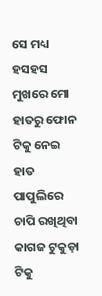ସେ ମଧ୍ୟ ହସହସ ମୁଖରେ ମୋ ହାତରୁ ଫୋନ ଟିକୁ ନେଇ ହାତ ପାପୁଲିରେ ଚାପି ରଖିଥିବା କାଗଜ ଟୁକୁଡ଼ା ଟିକୁ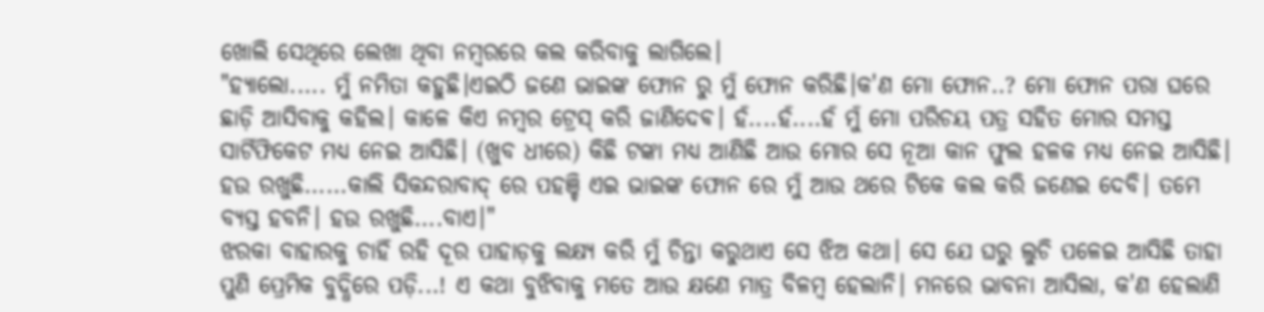ଖୋଲି ସେଥିରେ ଲେଖା ଥିବା ନମ୍ବରରେ କଲ କରିବାକୁ ଲାଗିଲେ।
"ହ୍ୟାଲୋ..... ମୁଁ ନମିତା କହୁଛି।ଏଇଠି ଜଣେ ଭାଇଙ୍କ ଫୋନ ରୁ ମୁଁ ଫୋନ କରିଛି।କ'ଣ ମୋ ଫୋନ..? ମୋ ଫୋନ ପରା ଘରେ ଛାଡ଼ି ଆସିବାକୁ କହିଲ। କାଳେ କିଏ ନମ୍ବର ଟ୍ରେସ୍ କରି ଜାଣିଦେଵ। ହଁ....ହଁ....ହଁ ମୁଁ ମୋ ପରିଚୟ ପତ୍ର ସହିତ ମୋର ସମସ୍ତ ସାର୍ଟିଫିକେଟ ମଧ୍ୟ ନେଇ ଆସିଛି। (ଖୁବ ଧୀରେ) କିଛି ଟଙ୍କା ମଧ୍ୟ ଆଣିଛି ଆଉ ମୋର ସେ ନୂଆ କାନ ଫୁଲ ହଳକ ମଧ୍ୟ ନେଇ ଆସିଛି। ହଉ ରଖୁଛି......କାଲି ସିକନ୍ଦରାବାଦ୍ ରେ ପହଞ୍ଚି ଏଇ ଭାଇଙ୍କ ଫୋନ ରେ ମୁଁ ଆଉ ଥରେ ଟିକେ କଲ କରି ଜଣେଇ ଦେବି। ତମେ ବ୍ୟସ୍ତ ହବନି। ହଉ ରଖୁଛି....ବାଏ।"
ଝରକା ବାହାରକୁ ଚାହିଁ ରହି ଦୂର ପାହାଡ଼କୁ ଲକ୍ଷ୍ୟ କରି ମୁଁ ଚିନ୍ତା କରୁଥାଏ ସେ ଝିଅ କଥା। ସେ ଯେ ଘରୁ ଲୁଚି ପଳେଇ ଆସିଛି ତାହା ପୁଣି ପ୍ରେମିକ ବୁଦ୍ଧିରେ ପଡ଼ି...! ଏ କଥା ବୁଝିବାକୁ ମତେ ଆଉ କ୍ଷଣେ ମାତ୍ର ବିଳମ୍ବ ହେଲାନି। ମନରେ ଭାବନା ଆସିଲା, କ'ଣ ହେଲାଣି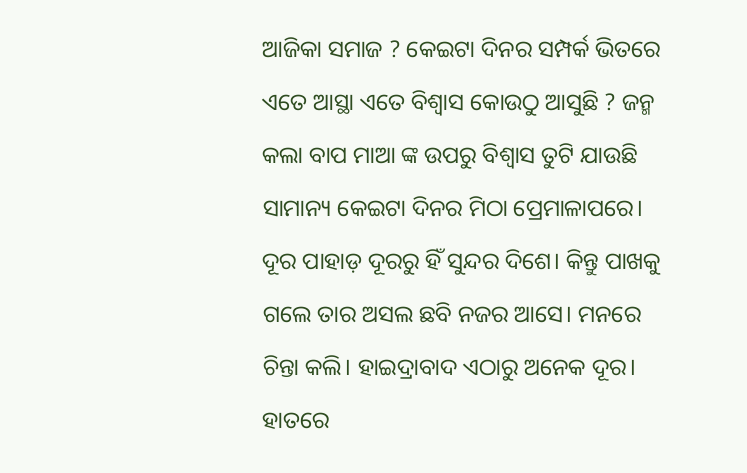ଆଜିକା ସମାଜ ? କେଇଟା ଦିନର ସମ୍ପର୍କ ଭିତରେ ଏତେ ଆସ୍ଥା ଏତେ ବିଶ୍ୱାସ କୋଉଠୁ ଆସୁଛି ? ଜନ୍ମ କଲା ବାପ ମାଆ ଙ୍କ ଉପରୁ ବିଶ୍ୱାସ ତୁଟି ଯାଉଛି ସାମାନ୍ୟ କେଇଟା ଦିନର ମିଠା ପ୍ରେମାଳାପରେ। ଦୂର ପାହାଡ଼ ଦୂରରୁ ହିଁ ସୁନ୍ଦର ଦିଶେ। କିନ୍ତୁ ପାଖକୁ ଗଲେ ତାର ଅସଲ ଛବି ନଜର ଆସେ। ମନରେ ଚିନ୍ତା କଲି। ହାଇଦ୍ରାବାଦ ଏଠାରୁ ଅନେକ ଦୂର। ହାତରେ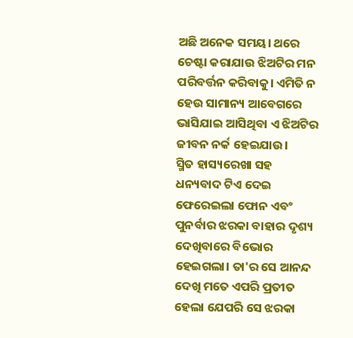ଅଛି ଅନେକ ସମୟ। ଥରେ ଚେଷ୍ଟା କରାଯାଉ ଝିଅଟିର ମନ ପରିବର୍ତ୍ତନ କରିବାକୁ। ଏମିତି ନ ହେଉ ସାମାନ୍ୟ ଆବେଗରେ ଭାସିଯାଇ ଆସିଥିବା ଏ ଝିଅଟିର ଜୀବନ ନର୍କ ହେଇଯାଉ।
ସ୍ମିତ ହାସ୍ୟରେଖା ସହ ଧନ୍ୟବାଦ ଟିଏ ଦେଇ ଫେରେଇଲା ଫୋନ ଏବଂ ପୁନର୍ବାର ଝରକା ବାହାର ଦୃଶ୍ୟ ଦେଖିବାରେ ବିଭୋର ହେଇଗଲା। ତା'ର ସେ ଆନନ୍ଦ ଦେଖି ମତେ ଏପରି ପ୍ରତୀତ ହେଲା ଯେପରି ସେ ଝରକା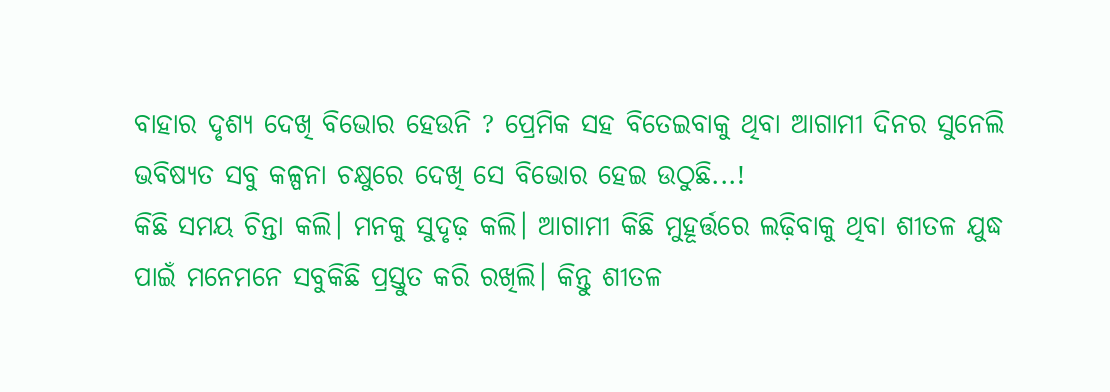ବାହାର ଦୃଶ୍ୟ ଦେଖି ବିଭୋର ହେଉନି ? ପ୍ରେମିକ ସହ ବିତେଇବାକୁ ଥିବା ଆଗାମୀ ଦିନର ସୁନେଲି ଭବିଷ୍ୟତ ସବୁ କଳ୍ପନା ଚକ୍ଷୁରେ ଦେଖି ସେ ବିଭୋର ହେଇ ଉଠୁଛି...!
କିଛି ସମୟ ଚିନ୍ତା କଲି। ମନକୁ ସୁଦୃଢ଼ କଲି। ଆଗାମୀ କିଛି ମୁହୂର୍ତ୍ତରେ ଲଢ଼ିବାକୁ ଥିବା ଶୀତଳ ଯୁଦ୍ଧ ପାଇଁ ମନେମନେ ସବୁକିଛି ପ୍ରସ୍ତୁତ କରି ରଖିଲି। କିନ୍ତୁ ଶୀତଳ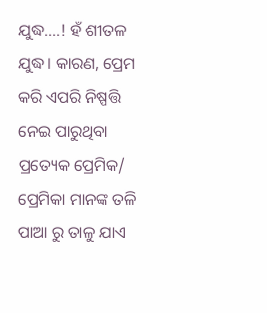ଯୁଦ୍ଧ....! ହଁ ଶୀତଳ ଯୁଦ୍ଧ। କାରଣ, ପ୍ରେମ କରି ଏପରି ନିଷ୍ପତ୍ତି ନେଇ ପାରୁଥିବା ପ୍ରତ୍ୟେକ ପ୍ରେମିକ/ ପ୍ରେମିକା ମାନଙ୍କ ତଳି ପାଆ ରୁ ତାଳୁ ଯାଏ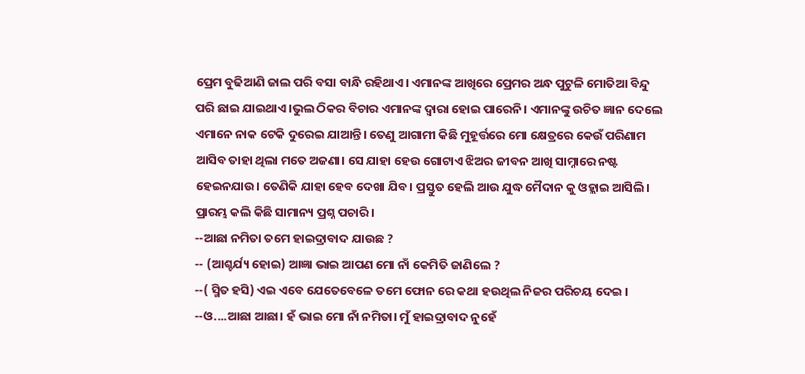ପ୍ରେମ ବୁଢିଆଣି ଜାଲ ପରି ବସା ବାନ୍ଧି ରହିଥାଏ। ଏମାନଙ୍କ ଆଖିରେ ପ୍ରେମର ଅନ୍ଧ ପୁଟୁଳି ମୋତିଆ ବିନ୍ଦୁ ପରି ଛାଇ ଯାଇଥାଏ।ଭୁଲ ଠିକର ବିଚାର ଏମାନଙ୍କ ଦ୍ୱାରା ହୋଇ ପାରେନି। ଏମାନଙ୍କୁ ଉଚିତ ଜ୍ଞାନ ଦେଲେ ଏମାନେ ନାକ ଟେକି ଦୁରେଇ ଯାଆନ୍ତି। ତେଣୁ ଆଗାମୀ କିଛି ମୁହୂର୍ତ୍ତରେ ମୋ କ୍ଷେତ୍ରରେ କେଉଁ ପରିଣାମ ଆସିବ ତାହା ଥିଲା ମତେ ଅଜଣା। ସେ ଯାହା ହେଉ ଗୋଟାଏ ଝିଅର ଜୀବନ ଆଖି ସାମ୍ନାରେ ନଷ୍ଟ ହେଇନଯାଉ। ତେଣିକି ଯାହା ହେବ ଦେଖା ଯିବ। ପ୍ରସ୍ତୁତ ହେଲି ଆଉ ଯୁଦ୍ଧ ମୈଦାନ କୁ ଓହ୍ଲାଇ ଆସିଲି। ପ୍ରାରମ୍ଭ କଲି କିଛି ସାମାନ୍ୟ ପ୍ରଶ୍ନ ପଚାରି।
--ଆଛା ନମିତା ତମେ ହାଇଦ୍ରାବାଦ ଯାଉଛ ?
-- (ଆଶ୍ଚର୍ଯ୍ୟ ହୋଇ) ଆଜ୍ଞା ଭାଇ ଆପଣ ମୋ ନାଁ କେମିତି ଜାଣିଲେ ?
--( ସ୍ମିତ ହସି) ଏଇ ଏବେ ଯେତେବେଳେ ତମେ ଫୋନ ରେ କଥା ହଉଥିଲ ନିଜର ପରିଚୟ ଦେଇ ।
--ଓ....ଆଛା ଆଛା। ହଁ ଭାଇ ମୋ ନାଁ ନମିତା। ମୁଁ ହାଇଦ୍ରାବାଦ ନୁହେଁ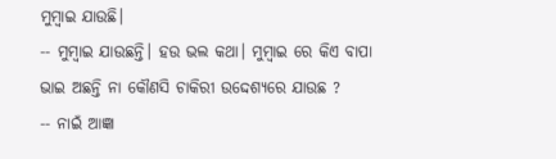ମୁମ୍ବାଇ ଯାଉଛି।
-- ମୁମ୍ବାଇ ଯାଉଛନ୍ତି। ହଉ ଭଲ କଥା। ମୁମ୍ବାଇ ରେ କିଏ ବାପା ଭାଇ ଅଛନ୍ତି ନା କୌଣସି ଚାକିରୀ ଉଦ୍ଦେଶ୍ୟରେ ଯାଉଛ ?
-- ନାଇଁ ଆଜ୍ଞା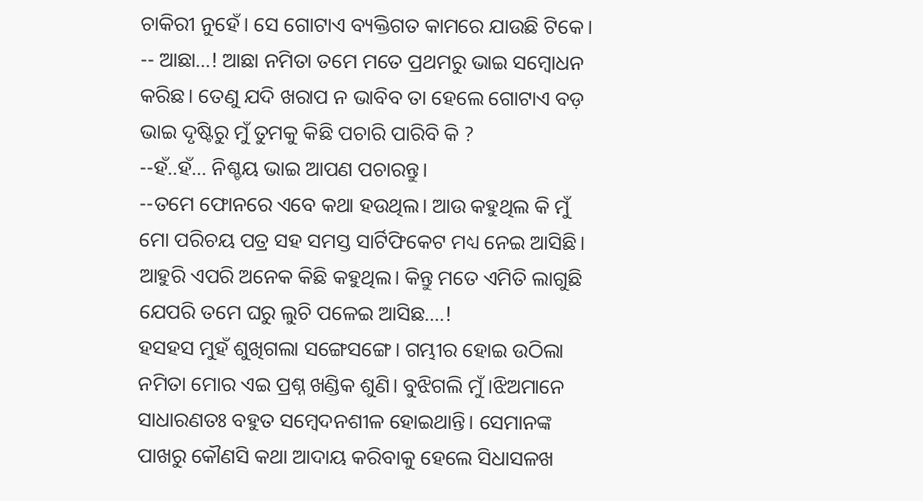ଚାକିରୀ ନୁହେଁ। ସେ ଗୋଟାଏ ବ୍ୟକ୍ତିଗତ କାମରେ ଯାଉଛି ଟିକେ।
-- ଆଛା...! ଆଛା ନମିତା ତମେ ମତେ ପ୍ରଥମରୁ ଭାଇ ସମ୍ବୋଧନ କରିଛ। ତେଣୁ ଯଦି ଖରାପ ନ ଭାବିବ ତା ହେଲେ ଗୋଟାଏ ବଡ଼ ଭାଇ ଦୃଷ୍ଟିରୁ ମୁଁ ତୁମକୁ କିଛି ପଚାରି ପାରିବି କି ?
--ହଁ..ହଁ... ନିଶ୍ଚୟ ଭାଇ ଆପଣ ପଚାରନ୍ତୁ।
--ତମେ ଫୋନରେ ଏବେ କଥା ହଉଥିଲ। ଆଉ କହୁଥିଲ କି ମୁଁ ମୋ ପରିଚୟ ପତ୍ର ସହ ସମସ୍ତ ସାର୍ଟିଫିକେଟ ମଧ୍ୟ ନେଇ ଆସିଛି। ଆହୁରି ଏପରି ଅନେକ କିଛି କହୁଥିଲ। କିନ୍ତୁ ମତେ ଏମିତି ଲାଗୁଛି ଯେପରି ତମେ ଘରୁ ଲୁଚି ପଳେଇ ଆସିଛ....!
ହସହସ ମୁହଁ ଶୁଖିଗଲା ସଙ୍ଗେସଙ୍ଗେ। ଗମ୍ଭୀର ହୋଇ ଉଠିଲା ନମିତା ମୋର ଏଇ ପ୍ରଶ୍ନ ଖଣ୍ଡିକ ଶୁଣି। ବୁଝିଗଲି ମୁଁ ।ଝିଅମାନେ ସାଧାରଣତଃ ବହୁତ ସମ୍ବେଦନଶୀଳ ହୋଇଥାନ୍ତି। ସେମାନଙ୍କ ପାଖରୁ କୌଣସି କଥା ଆଦାୟ କରିବାକୁ ହେଲେ ସିଧାସଳଖ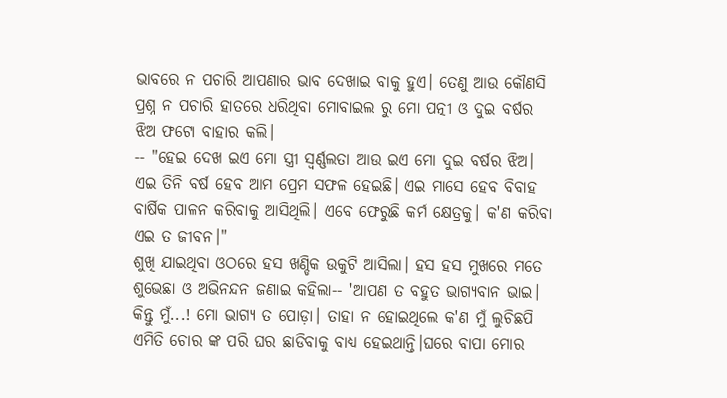ଭାବରେ ନ ପଚାରି ଆପଣାର ଭାବ ଦେଖାଇ ବାକୁ ହୁଏ। ତେଣୁ ଆଉ କୌଣସି ପ୍ରଶ୍ନ ନ ପଚାରି ହାତରେ ଧରିଥିବା ମୋବାଇଲ ରୁ ମୋ ପତ୍ନୀ ଓ ଦୁଇ ବର୍ଷର ଝିଅ ଫଟୋ ବାହାର କଲି।
-- "ହେଇ ଦେଖ ଇଏ ମୋ ସ୍ତ୍ରୀ ସ୍ୱର୍ଣ୍ଣଲତା ଆଉ ଇଏ ମୋ ଦୁଇ ବର୍ଷର ଝିଅ। ଏଇ ତିନି ବର୍ଷ ହେବ ଆମ ପ୍ରେମ ସଫଳ ହେଇଛି। ଏଇ ମାସେ ହେବ ବିବାହ ବାର୍ଷିକ ପାଳନ କରିବାକୁ ଆସିଥିଲି। ଏବେ ଫେରୁଛି କର୍ମ କ୍ଷେତ୍ରକୁ। କ'ଣ କରିବା ଏଇ ତ ଜୀବନ।"
ଶୁଖି ଯାଇଥିବା ଓଠରେ ହସ ଖଣ୍ଡିକ ଉକୁଟି ଆସିଲା। ହସ ହସ ମୁଖରେ ମତେ ଶୁଭେଛା ଓ ଅଭିନନ୍ଦନ ଜଣାଇ କହିଲା-- 'ଆପଣ ତ ବହୁତ ଭାଗ୍ୟବାନ ଭାଇ। କିନ୍ତୁ ମୁଁ...! ମୋ ଭାଗ୍ୟ ତ ପୋଡ଼ା। ତାହା ନ ହୋଇଥିଲେ କ'ଣ ମୁଁ ଲୁଚିଛପି ଏମିତି ଚୋର ଙ୍କ ପରି ଘର ଛାଡିବାକୁ ବାଧ୍ୟ ହେଇଥାନ୍ତି।ଘରେ ବାପା ମୋର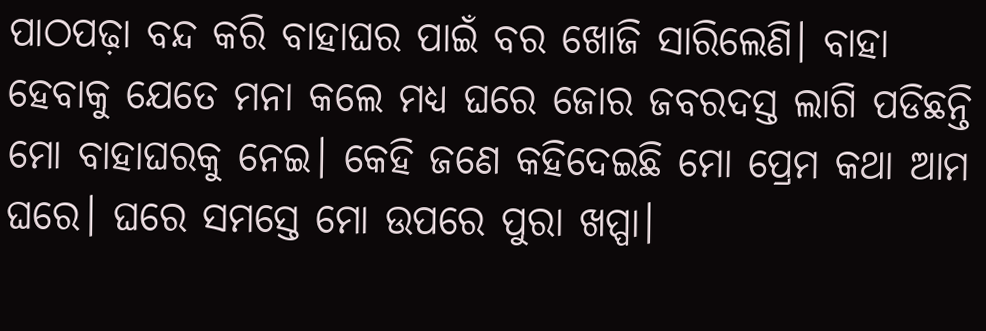ପାଠପଢ଼ା ବନ୍ଦ କରି ବାହାଘର ପାଇଁ ବର ଖୋଜି ସାରିଲେଣି। ବାହା ହେବାକୁ ଯେତେ ମନା କଲେ ମଧ୍ୟ ଘରେ ଜୋର ଜବରଦସ୍ତ ଲାଗି ପଡିଛନ୍ତି ମୋ ବାହାଘରକୁ ନେଇ। କେହି ଜଣେ କହିଦେଇଛି ମୋ ପ୍ରେମ କଥା ଆମ ଘରେ। ଘରେ ସମସ୍ତେ ମୋ ଉପରେ ପୁରା ଖପ୍ପା।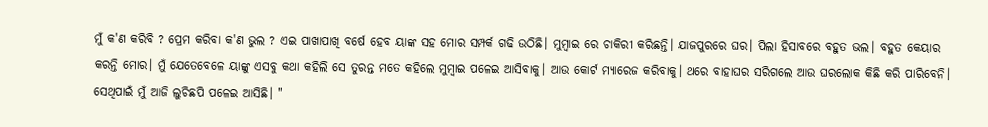ମୁଁ କ'ଣ କରିବି ? ପ୍ରେମ କରିବା କ'ଣ ଭୁଲ ? ଏଇ ପାଖାପାଖି ବର୍ଷେ ହେବ ୟାଙ୍କ ସହ ମୋର ସମ୍ପର୍କ ଗଢି ଉଠିଛି। ମୁମ୍ବାଇ ରେ ଚାକିରୀ କରିଛନ୍ତି। ଯାଜପୁରରେ ଘର। ପିଲା ହିସାବରେ ବହୁତ ଭଲ। ବହୁତ କେୟାର କରନ୍ତି ମୋର। ମୁଁ ଯେତେବେଳେ ୟାଙ୍କୁ ଏସବୁ କଥା କହିଲି ସେ ତୁରନ୍ତ ମତେ କହିଲେ ମୁମ୍ବାଇ ପଳେଇ ଆସିବାକୁ। ଆଉ କୋର୍ଟ ମ୍ୟାରେଜ କରିବାକୁ। ଥରେ ବାହାଘର ସରିଗଲେ ଆଉ ଘରଲୋକ କିଛି କରି ପାରିବେନି। ସେଥିପାଇଁ ମୁଁ ଆଜି ଲୁଚିଛପି ପଳେଇ ଆସିଛି। "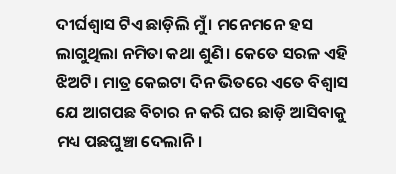ଦୀର୍ଘଶ୍ଵାସ ଟିଏ ଛାଡ଼ିଲି ମୁଁ। ମନେମନେ ହସ ଲାଗୁଥିଲା ନମିତା କଥା ଶୁଣି। କେତେ ସରଳ ଏହି ଝିଅଟି। ମାତ୍ର କେଇଟା ଦିନ ଭିତରେ ଏତେ ବିଶ୍ୱାସ ଯେ ଆଗପଛ ବିଚାର ନ କରି ଘର ଛାଡ଼ି ଆସିବାକୁ ମଧ୍ୟ ପଛଘୁଞ୍ଚା ଦେଲାନି।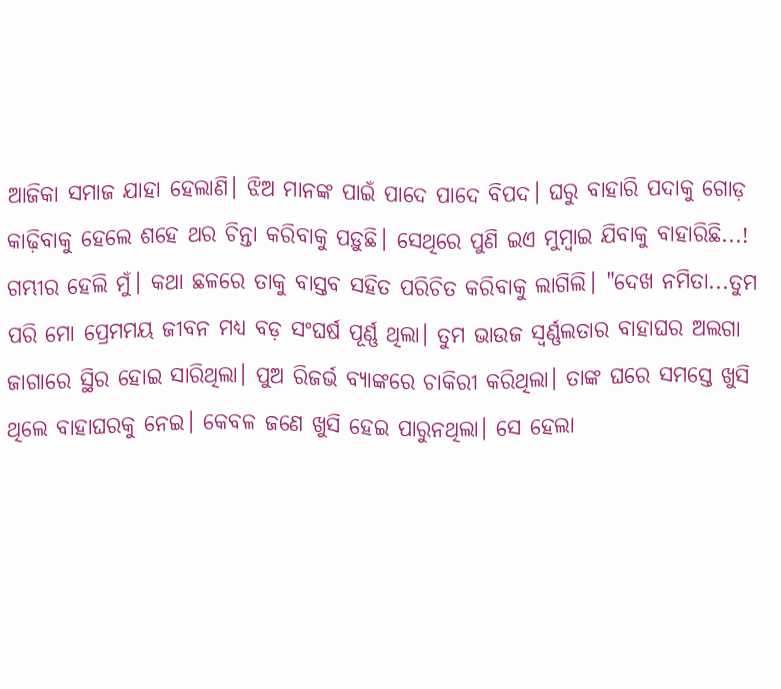ଆଜିକା ସମାଜ ଯାହା ହେଲାଣି। ଝିଅ ମାନଙ୍କ ପାଇଁ ପାଦେ ପାଦେ ବିପଦ। ଘରୁ ବାହାରି ପଦାକୁ ଗୋଡ଼ କାଢ଼ିବାକୁ ହେଲେ ଶହେ ଥର ଚିନ୍ତା କରିବାକୁ ପଡ଼ୁଛି। ସେଥିରେ ପୁଣି ଇଏ ମୁମ୍ବାଇ ଯିବାକୁ ବାହାରିଛି...!
ଗମ୍ଭୀର ହେଲି ମୁଁ। କଥା ଛଳରେ ତାକୁ ବାସ୍ତବ ସହିତ ପରିଚିତ କରିବାକୁ ଲାଗିଲି। "ଦେଖ ନମିତା...ତୁମ ପରି ମୋ ପ୍ରେମମୟ ଜୀବନ ମଧ୍ୟ ବଡ଼ ସଂଘର୍ଷ ପୂର୍ଣ୍ଣ ଥିଲା। ତୁମ ଭାଉଜ ସ୍ୱର୍ଣ୍ଣଲତାର ବାହାଘର ଅଲଗା ଜାଗାରେ ସ୍ଥିର ହୋଇ ସାରିଥିଲା। ପୁଅ ରିଜର୍ଭ ବ୍ୟାଙ୍କରେ ଚାକିରୀ କରିଥିଲା। ତାଙ୍କ ଘରେ ସମସ୍ତେ ଖୁସି ଥିଲେ ବାହାଘରକୁ ନେଇ। କେବଳ ଜଣେ ଖୁସି ହେଇ ପାରୁନଥିଲା। ସେ ହେଲା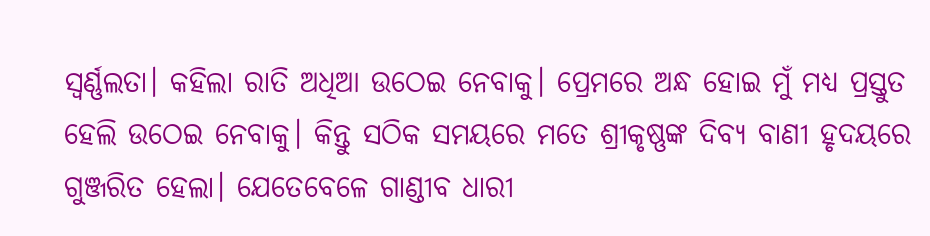ସ୍ୱର୍ଣ୍ଣଲତା। କହିଲା ରାତି ଅଧିଆ ଉଠେଇ ନେବାକୁ। ପ୍ରେମରେ ଅନ୍ଧ ହୋଇ ମୁଁ ମଧ୍ୟ ପ୍ରସ୍ତୁତ ହେଲି ଉଠେଇ ନେବାକୁ। କିନ୍ତୁ ସଠିକ ସମୟରେ ମତେ ଶ୍ରୀକୃଷ୍ଣଙ୍କ ଦିବ୍ୟ ବାଣୀ ହୃଦୟରେ ଗୁଞ୍ଜରିତ ହେଲା। ଯେତେବେଳେ ଗାଣ୍ଡୀବ ଧାରୀ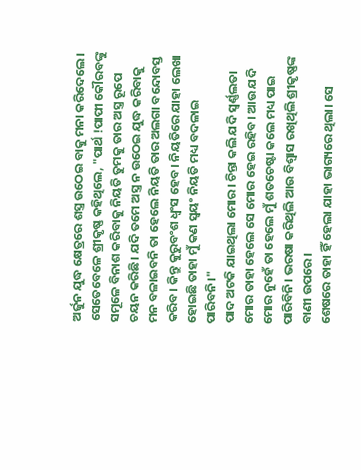ଅର୍ଜୁନ ଯୁଦ୍ଧ କ୍ଷେତ୍ରରେ ଶସ୍ତ୍ର ଉଠେଇ ବାକୁ ମନା କରିଦେଲେ। ସେତେବେଳେ ଶ୍ରୀକୃଷ୍ଣ କହିଥିଲେ, "ପାର୍ଥ !ପାପୀ କୌରବଙ୍କୁ ସମୂଳେ ବିନାଶ କରିବାକୁ ନିୟତି ତୁମକୁ ତାର ଅସ୍ତ୍ର ରୂପେ ଚୟନ କରିଛି। ଯଦି ତମେ ଅସ୍ତ୍ର ନ ଉଠେଇ ଯୁଦ୍ଧ କରିବାକୁ ମନ ବଳାଇବନି ତା ହେଲେ ନିୟତି ତାର ଅଲଗା ବନ୍ଦୋବସ୍ତ କରିବ। କିନ୍ତୁ କୁରୁବଂଶ ଧ୍ୱଂସ ହେବ। ନିୟତିରେ ଯାହା ଲେଖା ହୋଇଛି ତାହା ମୁଁ କଣ ସ୍ୱୟଂ ନିୟତି ମଧ୍ୟ ବଦଳାଇ ପାରିବନି।"
ପାଦ ଅଟକି ଯାଇଥିଲା ମୋର। ଚିନ୍ତା କଲି ଯଦି ସ୍ଵର୍ଣ୍ଣଲତା ମୋର ତାହା ହେଲେ ସେ ମୋର ହେଇ ରହିବ। ଆଉ ଯଦି ମୋର ନୁହେଁ ତା ହେଲେ ମୁଁ ଶତଚେଷ୍ଟା କଲେ ମଧ୍ୟ ପାଇ ପାରିବିନି। ଭରଷା କରିଥିଲି ଆଉ ବିଶ୍ୱାସ ରଖିଥିଲି ଶ୍ରୀକୃଷ୍ଣଙ୍କ ବାଣୀ ଉପରେ।
ଶେଷରେ ତାହା ହିଁ ହେଲା ଯାହା ଭାଗ୍ୟରେ ଥିଲା। ସେ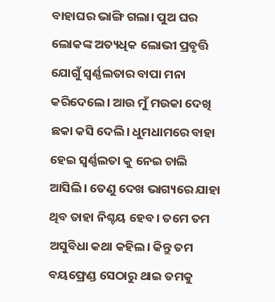ବାହାଘର ଭାଙ୍ଗି ଗଲା। ପୁଅ ଘର ଲୋକଙ୍କ ଅତ୍ୟଧିକ ଲୋଭୀ ପ୍ରବୃତ୍ତି ଯୋଗୁଁ ସ୍ୱର୍ଣ୍ଣଲତାର ବାପା ମନା କରିଦେଲେ। ଆଉ ମୁଁ ମଉକା ଦେଖି ଛକା କସି ଦେଲି। ଧୁମଧାମରେ ବାହା ହେଇ ସ୍ଵର୍ଣ୍ଣଲତା କୁ ନେଇ ଚାଲି ଆସିଲି। ତେଣୁ ଦେଖ ଭାଗ୍ୟରେ ଯାହା ଥିବ ତାହା ନିଶ୍ଚୟ ହେବ। ତମେ ତମ ଅସୁବିଧା କଥା କହିଲ। କିନ୍ତୁ ତମ ବୟଫ୍ରେଣ୍ଡ ସେଠାରୁ ଥାଇ ତମକୁ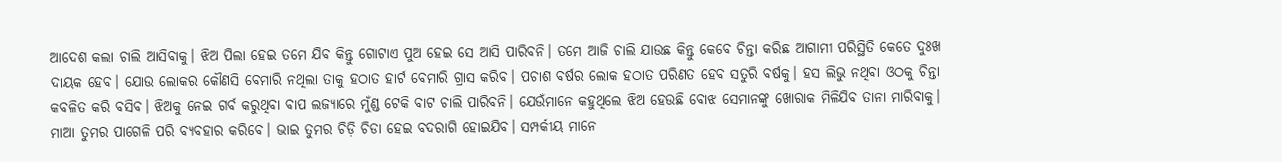ଆଦେଶ କଲା ଚାଲି ଆସିବାକୁ। ଝିଅ ପିଲା ହେଇ ତମେ ଯିବ କିନ୍ତୁ ଗୋଟାଏ ପୁଅ ହେଇ ସେ ଆସି ପାରିବନି। ତମେ ଆଜି ଚାଲି ଯାଉଛ କିନ୍ତୁ କେବେ ଚିନ୍ତା କରିଛ ଆଗାମୀ ପରିସ୍ଥିତି କେତେ ଦୁଃଖ ଦାୟକ ହେବ। ଯୋଉ ଲୋକର କୌଣସି ବେମାରି ନଥିଲା ତାକୁ ହଠାତ ହାର୍ଟ ବେମାରି ଗ୍ରାସ କରିବ। ପଚାଶ ବର୍ଷର ଲୋକ ହଠାତ ପରିଣତ ହେବ ସତୁରି ବର୍ଷକୁ। ହସ ଲିଭୁ ନଥିବା ଓଠକୁ ଚିନ୍ତା କବଳିତ କରି ବସିବ। ଝିଅକୁ ନେଇ ଗର୍ବ କରୁଥିବା ବାପ ଲଜ୍ୟାରେ ମୁଁଣ୍ଡ ଟେକି ବାଟ ଚାଲି ପାରିବନି। ଯେଉଁମାନେ କହୁଥିଲେ ଝିଅ ହେଉଛି ବୋଝ ସେମାନଙ୍କୁ ଖୋରାକ ମିଳିଯିବ ତାନା ମାରିବାକୁ। ମାଆ ତୁମର ପାଗେଳି ପରି ବ୍ୟବହାର କରିବେ। ଭାଇ ତୁମର ଚିଡ଼ି ଚିଡା ହେଇ ବଦରାଗି ହୋଇଯିବ। ସମ୍ପର୍କୀୟ ମାନେ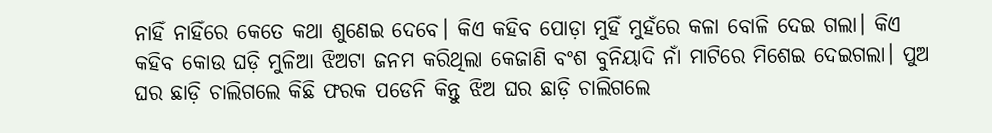ନାହିଁ ନାହିଁରେ କେତେ କଥା ଶୁଣେଇ ଦେବେ। କିଏ କହିବ ପୋଡ଼ା ମୁହିଁ ମୁହଁରେ କଳା ବୋଳି ଦେଇ ଗଲା। କିଏ କହିବ କୋଉ ଘଡ଼ି ମୁଳିଆ ଝିଅଟା ଜନମ କରିଥିଲା କେଜାଣି ବଂଶ ବୁନିୟାଦି ନାଁ ମାଟିରେ ମିଶେଇ ଦେଇଗଲା। ପୁଅ ଘର ଛାଡ଼ି ଚାଲିଗଲେ କିଛି ଫରକ ପଡେନି କିନ୍ତୁ ଝିଅ ଘର ଛାଡ଼ି ଚାଲିଗଲେ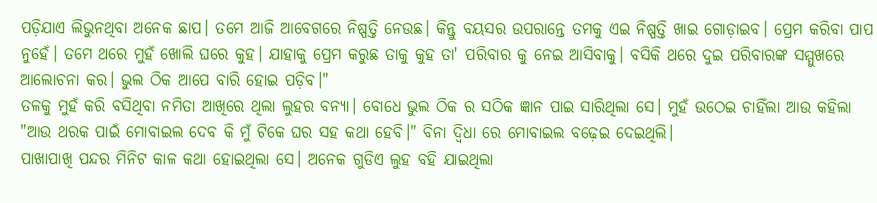ପଡ଼ିଯାଏ ଲିଭୁନଥିବା ଅନେକ ଛାପ। ତମେ ଆଜି ଆବେଗରେ ନିଷ୍ପତ୍ତି ନେଉଛ। କିନ୍ତୁ ବୟସର ଉପରାନ୍ତେ ତମକୁ ଏଇ ନିଷ୍ପତ୍ତି ଖାଇ ଗୋଡ଼ାଇବ। ପ୍ରେମ କରିବା ପାପ ନୁହେଁ। ତମେ ଥରେ ମୁହଁ ଖୋଲି ଘରେ କୁହ। ଯାହାକୁ ପ୍ରେମ କରୁଛ ତାକୁ କୁହ ତା' ପରିବାର କୁ ନେଇ ଆସିବାକୁ। ବସିକି ଥରେ ଦୁଇ ପରିବାରଙ୍କ ସମ୍ମୁଖରେ ଆଲୋଚନା କର। ଭୁଲ ଠିକ ଆପେ ବାରି ହୋଇ ପଡ଼ିବ।"
ତଳକୁ ମୁହଁ କରି ବସିଥିବା ନମିତା ଆଖିରେ ଥିଲା ଲୁହର ବନ୍ୟା। ବୋଧେ ଭୁଲ ଠିକ ର ସଠିକ ଜ୍ଞାନ ପାଇ ସାରିଥିଲା ସେ। ମୁହଁ ଉଠେଇ ଚାହିଁଲା ଆଉ କହିଲା "ଆଉ ଥରକ ପାଇଁ ମୋବାଇଲ ଦେବ କି ମୁଁ ଟିକେ ଘର ସହ କଥା ହେବି।" ବିନା ଦ୍ଵିଧା ରେ ମୋବାଇଲ ବଢ଼େଇ ଦେଇଥିଲି।
ପାଖାପାଖି ପନ୍ଦର ମିନିଟ କାଳ କଥା ହୋଇଥିଲା ସେ। ଅନେକ ଗୁଡିଏ ଲୁହ ବହି ଯାଇଥିଲା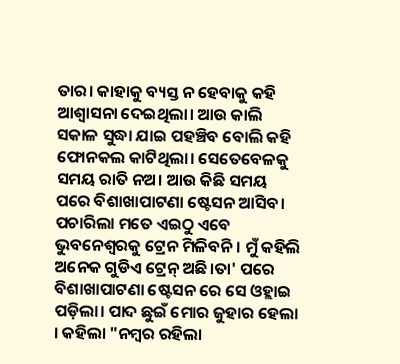ତାର। କାହାକୁ ବ୍ୟସ୍ତ ନ ହେବାକୁ କହି ଆଶ୍ୱାସନା ଦେଇଥିଲା। ଆଉ କାଲି ସକାଳ ସୁଦ୍ଧା ଯାଇ ପହଞ୍ଚିବ ବୋଲି କହି ଫୋନକଲ କାଟିଥିଲା। ସେତେବେଳକୁ ସମୟ ରାତି ନଅ। ଆଉ କିଛି ସମୟ ପରେ ବିଶାଖାପାଟଣା ଷ୍ଟେସନ ଆସିବ। ପଚାରିଲା ମତେ ଏଇଠୁ ଏବେ ଭୁବନେଶ୍ବରକୁ ଟ୍ରେନ ମିଳିବନି। ମୁଁ କହିଲି ଅନେକ ଗୁଡିଏ ଟ୍ରେନ୍ ଅଛି।ତା' ପରେ ବିଶାଖାପାଟଣା ଷ୍ଟେସନ ରେ ସେ ଓହ୍ଲାଇ ପଡ଼ିଲା। ପାଦ ଛୁଇଁ ମୋର ଜୁହାର ହେଲା । କହିଲା "ନମ୍ବର ରହିଲା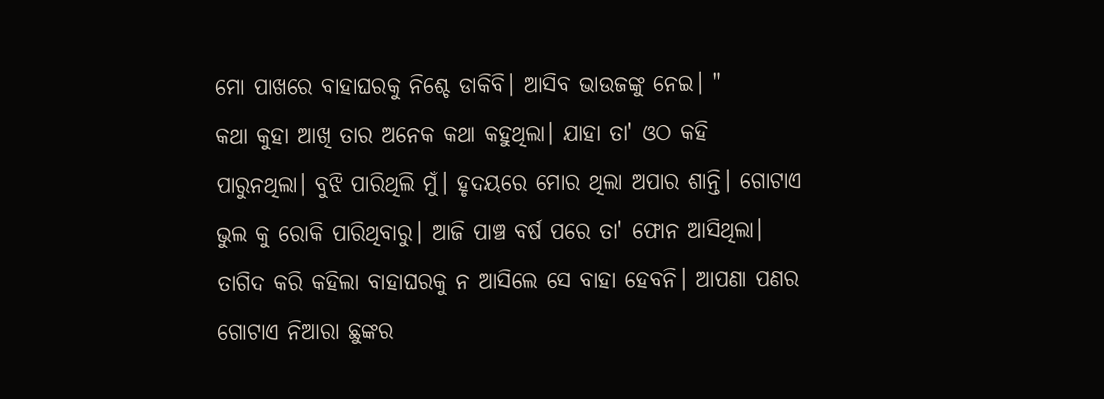ମୋ ପାଖରେ ବାହାଘରକୁ ନିଶ୍ଚେ ଡାକିବି। ଆସିବ ଭାଉଜଙ୍କୁ ନେଇ। "
କଥା କୁହା ଆଖି ତାର ଅନେକ କଥା କହୁଥିଲା। ଯାହା ତା' ଓଠ କହି ପାରୁନଥିଲା। ବୁଝି ପାରିଥିଲି ମୁଁ। ହୃଦୟରେ ମୋର ଥିଲା ଅପାର ଶାନ୍ତି। ଗୋଟାଏ ଭୁଲ କୁ ରୋକି ପାରିଥିବାରୁ। ଆଜି ପାଞ୍ଚ ବର୍ଷ ପରେ ତା' ଫୋନ ଆସିଥିଲା। ତାଗିଦ କରି କହିଲା ବାହାଘରକୁ ନ ଆସିଲେ ସେ ବାହା ହେବନି। ଆପଣା ପଣର ଗୋଟାଏ ନିଆରା ଛୁଙ୍କର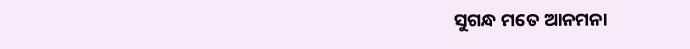ସୁଗନ୍ଧ ମତେ ଆନମନା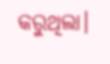କରୁଥିଲା।